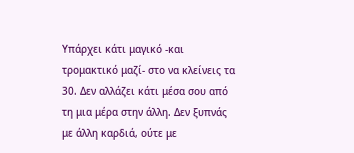Υπάρχει κάτι μαγικό -και τρομακτικό μαζί- στο να κλείνεις τα 30. Δεν αλλάζει κάτι μέσα σου από τη μια μέρα στην άλλη. Δεν ξυπνάς με άλλη καρδιά, ούτε με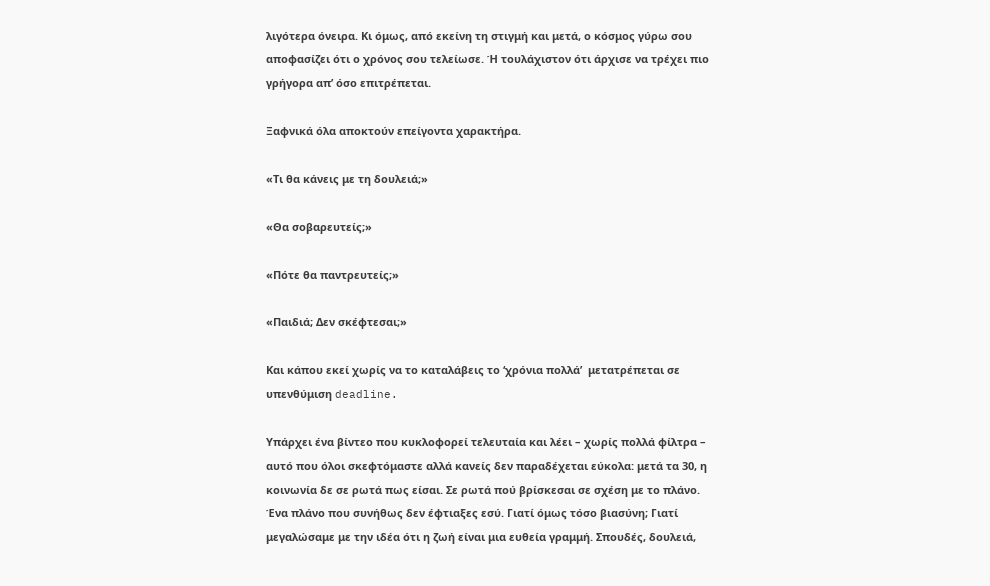λιγότερα όνειρα. Κι όμως, από εκείνη τη στιγμή και μετά, ο κόσμος γύρω σου αποφασίζει ότι ο χρόνος σου τελείωσε. Ή τουλάχιστον ότι άρχισε να τρέχει πιο γρήγορα απ’ όσο επιτρέπεται.

Ξαφνικά όλα αποκτούν επείγοντα χαρακτήρα.

«Τι θα κάνεις με τη δουλειά;»

«Θα σοβαρευτείς;»

«Πότε θα παντρευτείς;»

«Παιδιά; Δεν σκέφτεσαι;»

Και κάπου εκεί χωρίς να το καταλάβεις το ‘χρόνια πολλά’  μετατρέπεται σε υπενθύμιση deadline.

Υπάρχει ένα βίντεο που κυκλοφορεί τελευταία και λέει – χωρίς πολλά φίλτρα – αυτό που όλοι σκεφτόμαστε αλλά κανείς δεν παραδέχεται εύκολα: μετά τα 30, η κοινωνία δε σε ρωτά πως είσαι. Σε ρωτά πού βρίσκεσαι σε σχέση με το πλάνο. Ένα πλάνο που συνήθως δεν έφτιαξες εσύ. Γιατί όμως τόσο βιασύνη; Γιατί μεγαλώσαμε με την ιδέα ότι η ζωή είναι μια ευθεία γραμμή. Σπουδές, δουλειά,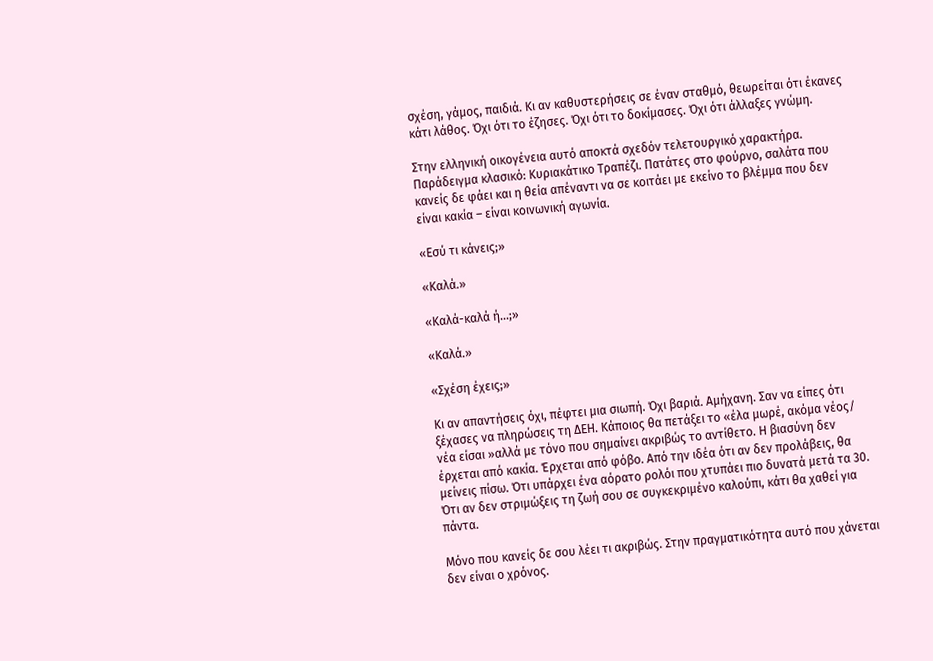σχέση, γάμος, παιδιά. Κι αν καθυστερήσεις σε έναν σταθμό, θεωρείται ότι έκανες κάτι λάθος. Όχι ότι το έζησες. Όχι ότι το δοκίμασες. Όχι ότι άλλαξες γνώμη.

Στην ελληνική οικογένεια αυτό αποκτά σχεδόν τελετουργικό χαρακτήρα. Παράδειγμα κλασικό: Κυριακάτικο Τραπέζι. Πατάτες στο φούρνο, σαλάτα που κανείς δε φάει και η θεία απέναντι να σε κοιτάει με εκείνο το βλέμμα που δεν είναι κακία – είναι κοινωνική αγωνία.

«Εσύ τι κάνεις;»

«Καλά.»

«Καλά-καλά ή…;»

«Καλά.»

«Σχέση έχεις;»

Κι αν απαντήσεις όχι, πέφτει μια σιωπή. Όχι βαριά. Αμήχανη. Σαν να είπες ότι ξέχασες να πληρώσεις τη ΔΕΗ. Κάποιος θα πετάξει το «έλα μωρέ, ακόμα νέος/ νέα είσαι »αλλά με τόνο που σημαίνει ακριβώς το αντίθετο. Η βιασύνη δεν έρχεται από κακία. Έρχεται από φόβο. Από την ιδέα ότι αν δεν προλάβεις, θα μείνεις πίσω. Ότι υπάρχει ένα αόρατο ρολόι που χτυπάει πιο δυνατά μετά τα 30. Ότι αν δεν στριμώξεις τη ζωή σου σε συγκεκριμένο καλούπι, κάτι θα χαθεί για πάντα.

Μόνο που κανείς δε σου λέει τι ακριβώς. Στην πραγματικότητα αυτό που χάνεται δεν είναι ο χρόνος.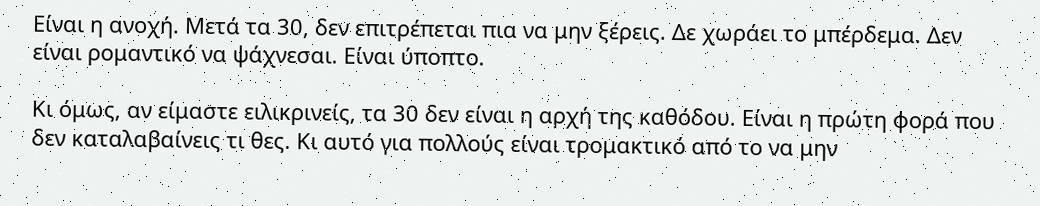Είναι η ανοχή. Μετά τα 30, δεν επιτρέπεται πια να μην ξέρεις. Δε χωράει το μπέρδεμα. Δεν είναι ρομαντικό να ψάχνεσαι. Είναι ύποπτο.

Κι όμως, αν είμαστε ειλικρινείς, τα 30 δεν είναι η αρχή της καθόδου. Είναι η πρώτη φορά που δεν καταλαβαίνεις τι θες. Κι αυτό για πολλούς είναι τρομακτικό από το να μην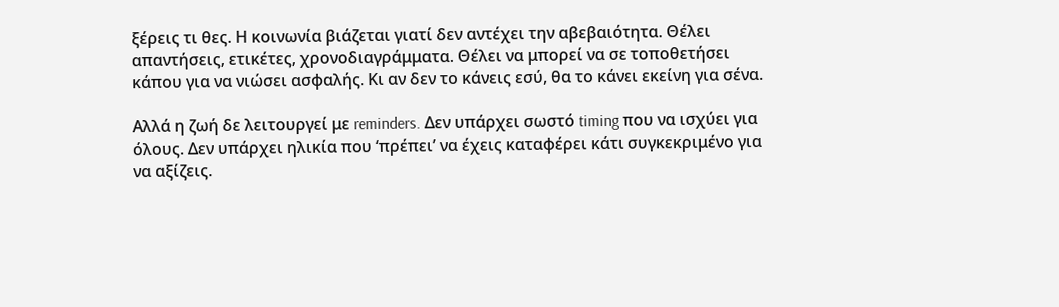ξέρεις τι θες. Η κοινωνία βιάζεται γιατί δεν αντέχει την αβεβαιότητα. Θέλει απαντήσεις, ετικέτες, χρονοδιαγράμματα. Θέλει να μπορεί να σε τοποθετήσει κάπου για να νιώσει ασφαλής. Κι αν δεν το κάνεις εσύ, θα το κάνει εκείνη για σένα.

Αλλά η ζωή δε λειτουργεί με reminders. Δεν υπάρχει σωστό timing που να ισχύει για όλους. Δεν υπάρχει ηλικία που ‘πρέπει’ να έχεις καταφέρει κάτι συγκεκριμένο για να αξίζεις.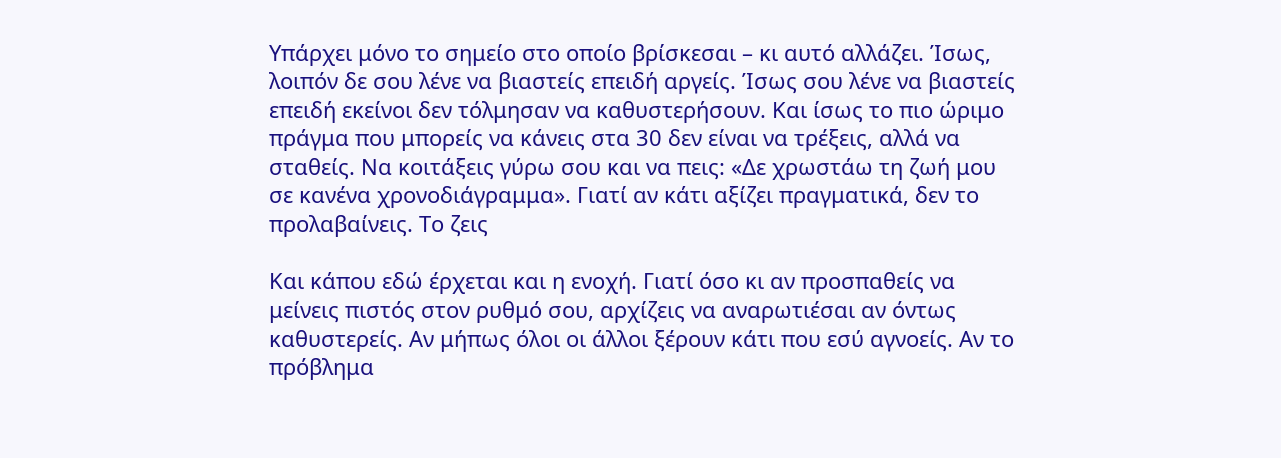Υπάρχει μόνο το σημείο στο οποίο βρίσκεσαι – κι αυτό αλλάζει. Ίσως, λοιπόν δε σου λένε να βιαστείς επειδή αργείς. Ίσως σου λένε να βιαστείς επειδή εκείνοι δεν τόλμησαν να καθυστερήσουν. Και ίσως το πιο ώριμο πράγμα που μπορείς να κάνεις στα 30 δεν είναι να τρέξεις, αλλά να σταθείς. Να κοιτάξεις γύρω σου και να πεις: «Δε χρωστάω τη ζωή μου σε κανένα χρονοδιάγραμμα». Γιατί αν κάτι αξίζει πραγματικά, δεν το προλαβαίνεις. Το ζεις

Και κάπου εδώ έρχεται και η ενοχή. Γιατί όσο κι αν προσπαθείς να μείνεις πιστός στον ρυθμό σου, αρχίζεις να αναρωτιέσαι αν όντως καθυστερείς. Αν μήπως όλοι οι άλλοι ξέρουν κάτι που εσύ αγνοείς. Αν το πρόβλημα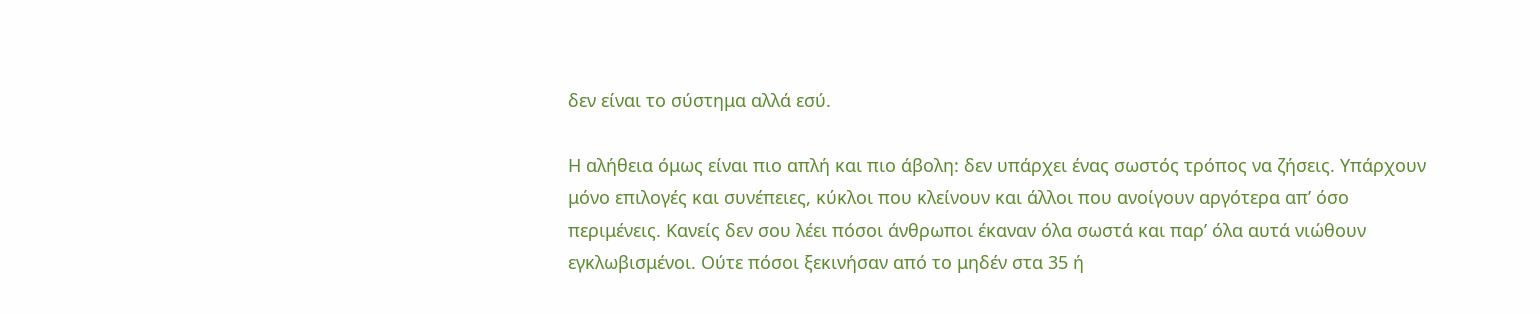δεν είναι το σύστημα αλλά εσύ.

Η αλήθεια όμως είναι πιο απλή και πιο άβολη: δεν υπάρχει ένας σωστός τρόπος να ζήσεις. Υπάρχουν μόνο επιλογές και συνέπειες, κύκλοι που κλείνουν και άλλοι που ανοίγουν αργότερα απ’ όσο περιμένεις. Κανείς δεν σου λέει πόσοι άνθρωποι έκαναν όλα σωστά και παρ’ όλα αυτά νιώθουν εγκλωβισμένοι. Ούτε πόσοι ξεκινήσαν από το μηδέν στα 35 ή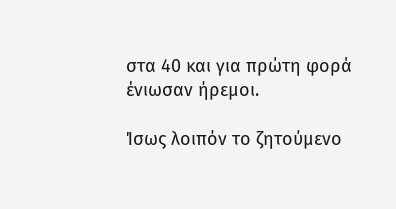στα 40 και για πρώτη φορά ένιωσαν ήρεμοι.

Ίσως λοιπόν το ζητούμενο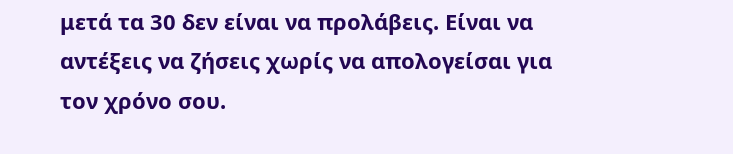μετά τα 30 δεν είναι να προλάβεις. Είναι να αντέξεις να ζήσεις χωρίς να απολογείσαι για τον χρόνο σου.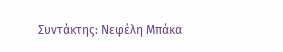Συντάκτης: Νεφέλη Μπάκα